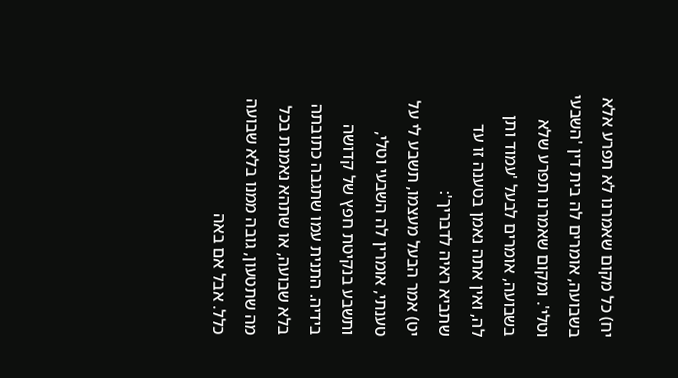יח) כל מקום שאמרנו לא תפרע אלא בשבועה, אומרים לה בית דין 'השבעי וטלי'. ומקום שאמרנו תפרע שלא בשבועה, אומרים לבעל 'עמוד ותן לה, ואין אתה נאמן בטענה זו עד שתביא ראיה לדבריך':
יט) אמר הבעל מעצמו, תשבע לי על טענתי, אומרין לה השבעי וטלי, ותשבע בנקיטת חפץ של קדושה בידיה. התנית עמו שתגבה כתובתה בלא שבועה, או שתהא נאמנת בכל מה שתטעון, גובה ממנו בלא שבועה כלל. אבל אם באה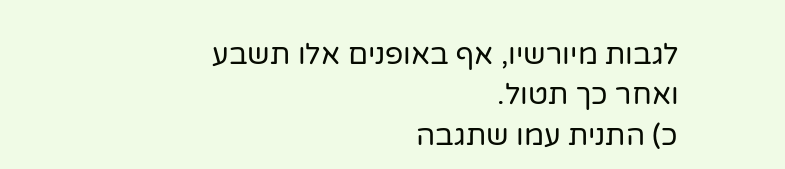לגבות מיורשיו, אף באופנים אלו תשבע ואחר כך תטול.
כ) התנית עמו שתגבה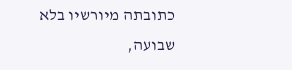כתובתה מיורשיו בלא שבועה,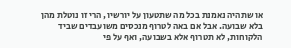או שתהיה נאמנת בכל מה שתטעון על יורשיו, הרי זו נוטלת מהן בלא שבועה. אבל אם באה לטרוף מנכסים משועבדים שביד הלקוחות, לא תטרוף אלא בשבועה, ואף על פי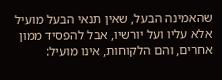שהאמינה הבעל, שאין תנאי הבעל מועיל אלא עליו ועל יורשיו, אבל להפסיד ממון אחרים, והם הלקוחות, אינו מועיל: